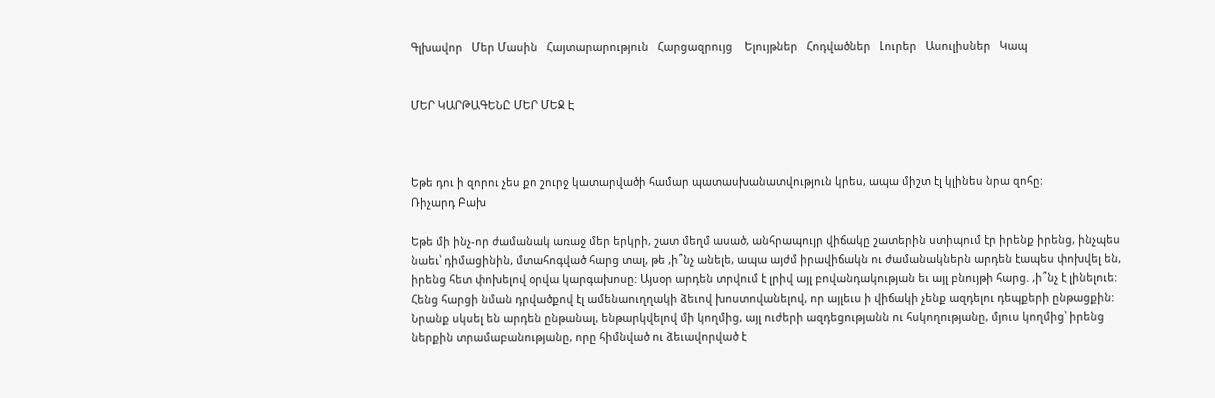Գլխավոր   Մեր Մասին   Հայտարարություն   Հարցազրույց    Ելույթներ   Հոդվածներ   Լուրեր   Ասուլիսներ   Կապ


ՄԵՐ ԿԱՐԹԱԳԵՆԸ ՄԵՐ ՄԵՋ Է



Եթե դու ի զորու չես քո շուրջ կատարվածի համար պատասխանատվություն կրես, ապա միշտ էլ կլինես նրա զոհը:
Ռիչարդ Բախ

Եթե մի ինչ-որ ժամանակ առաջ մեր երկրի, շատ մեղմ ասած, անհրապույր վիճակը շատերին ստիպում էր իրենք իրենց, ինչպես նաեւ՝ դիմացինին, մտահոգված հարց տալ, թե ,ի՞նչ անելե, ապա այժմ իրավիճակն ու ժամանակներն արդեն էապես փոխվել են, իրենց հետ փոխելով օրվա կարգախոսը: Այսօր արդեն տրվում է լրիվ այլ բովանդակության եւ այլ բնույթի հարց. ,ի՞նչ է լինելուե: Հենց հարցի նման դրվածքով էլ ամենաուղղակի ձեւով խոստովանելով, որ այլեւս ի վիճակի չենք ազդելու դեպքերի ընթացքին: Նրանք սկսել են արդեն ընթանալ, ենթարկվելով մի կողմից, այլ ուժերի ազդեցությանն ու հսկողությանը, մյուս կողմից՝ իրենց ներքին տրամաբանությանը, որը հիմնված ու ձեւավորված է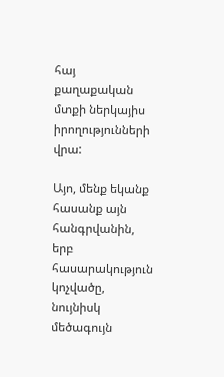հայ քաղաքական մտքի ներկայիս իրողությունների վրա:

Այո, մենք եկանք հասանք այն հանգրվանին, երբ հասարակություն կոչվածը, նույնիսկ մեծագույն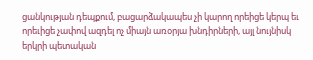ցանկության դեպքում, բացարձակապես չի կարող որեիցե կերպ եւ որեւիցե չափով ազդել ոչ միայն առօրյա խնդիրների, այլ նույնիսկ երկրի պետական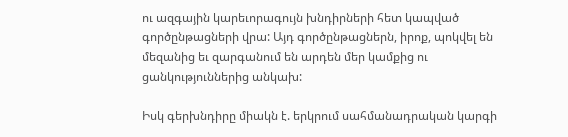ու ազգային կարեւորագույն խնդիրների հետ կապված գործընթացների վրա: Այդ գործընթացներն, իրոք, պոկվել են մեզանից եւ զարգանում են արդեն մեր կամքից ու ցանկություններից անկախ:

Իսկ գերխնդիրը միակն է. երկրում սահմանադրական կարգի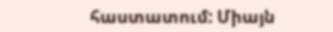հաստատում: Միայն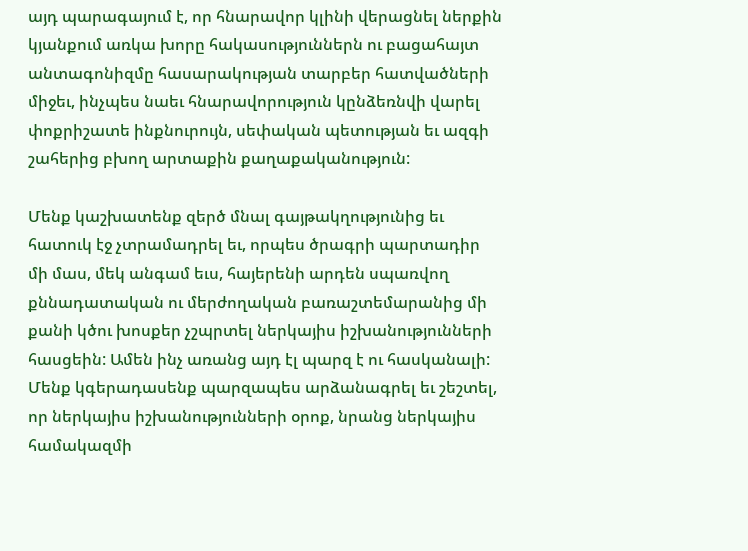այդ պարագայում է, որ հնարավոր կլինի վերացնել ներքին կյանքում առկա խորը հակասություններն ու բացահայտ անտագոնիզմը հասարակության տարբեր հատվածների միջեւ, ինչպես նաեւ հնարավորություն կընձեռնվի վարել փոքրիշատե ինքնուրույն, սեփական պետության եւ ազգի շահերից բխող արտաքին քաղաքականություն:

Մենք կաշխատենք զերծ մնալ գայթակղությունից եւ հատուկ էջ չտրամադրել եւ, որպես ծրագրի պարտադիր մի մաս, մեկ անգամ եւս, հայերենի արդեն սպառվող քննադատական ու մերժողական բառաշտեմարանից մի քանի կծու խոսքեր չշպրտել ներկայիս իշխանությունների հասցեին: Ամեն ինչ առանց այդ էլ պարզ է ու հասկանալի: Մենք կգերադասենք պարզապես արձանագրել եւ շեշտել, որ ներկայիս իշխանությունների օրոք, նրանց ներկայիս համակազմի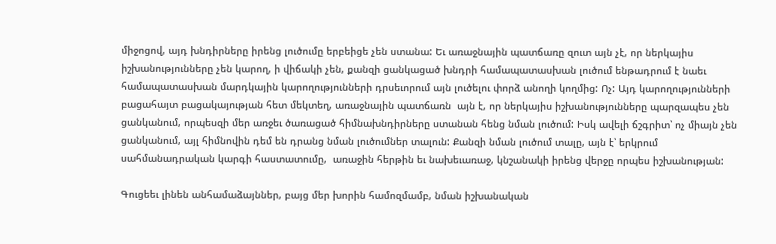միջոցով, այդ խնդիրները իրենց լուծումը երբեիցե չեն ստանա: Եւ առաջնային պատճառը զուտ այն չէ, որ ներկայիս իշխանությունները չեն կարող, ի վիճակի չեն, քանզի ցանկացած խնդրի համապատասխան լուծում ենթադրում է նաեւ համապատասխան մարդկային կարողությունների դրսեւորում այն լուծելու փորձ անողի կողմից: Ոչ: Այդ կարողությունների բացահայտ բացակայության հետ մեկտեղ, առաջնային պատճառն  այն է, որ ներկայիս իշխանությունները պարզապես չեն ցանկանում, որպեսզի մեր առջեւ ծառացած հիմնախնդիրները ստանան հենց նման լուծում: Իսկ ավելի ճշգրիտ՝ ոչ միայն չեն ցանկանում, այլ հիմնովին դեմ են դրանց նման լուծումներ տալուն: Քանզի նման լուծում տալը, այն է՝ երկրում սահմանադրական կարգի հաստատումը,  առաջին հերթին եւ նախեւառաջ, կնշանակի իրենց վերջը որպես իշխանության:

Գուցեեւ լինեն անհամաձայններ, բայց մեր խորին համոզմամբ, նման իշխանական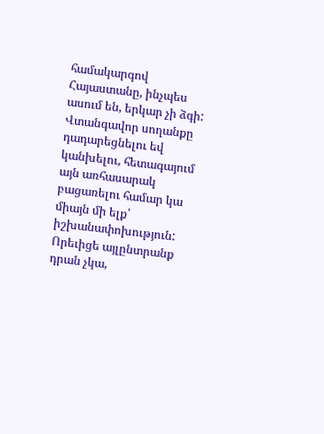համակարգով Հայաստանը, ինչպես ասում են, երկար չի ձգի: Վտանգավոր սողանքը դադարեցնելու եվ կանխելու, հետագայում այն առհասարակ բացառելու համար կա միայն մի ելք՝ իշխանափոխություն: Որեւիցե այլընտրանք դրան չկա,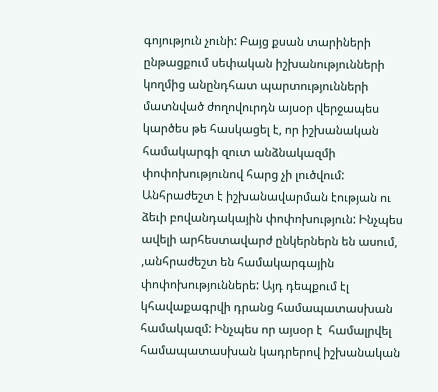գոյություն չունի: Բայց քսան տարիների ընթացքում սեփական իշխանությունների կողմից անընդհատ պարտությունների մատնված ժողովուրդն այսօր վերջապես կարծես թե հասկացել է, որ իշխանական համակարգի զուտ անձնակազմի փոփոխությունով հարց չի լուծվում: Անհրաժեշտ է իշխանավարման էության ու ձեւի բովանդակային փոփոխություն: Ինչպես ավելի արհեստավարժ ընկերներն են ասում, ,անհրաժեշտ են համակարգային փոփոխություններե: Այդ դեպքում էլ կհավաքագրվի դրանց համապատասխան համակազմ: Ինչպես որ այսօր է  համալրվել համապատասխան կադրերով իշխանական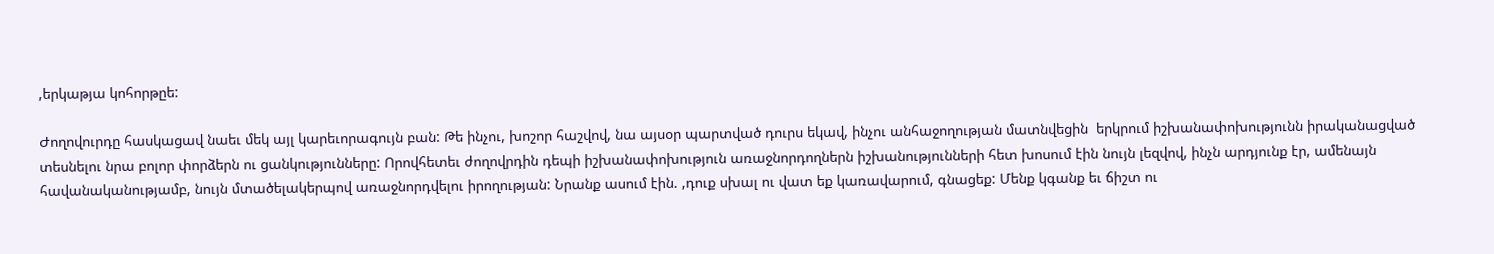,երկաթյա կոհորթըե:

Ժողովուրդը հասկացավ նաեւ մեկ այլ կարեւորագույն բան: Թե ինչու, խոշոր հաշվով, նա այսօր պարտված դուրս եկավ, ինչու անհաջողության մատնվեցին  երկրում իշխանափոխությունն իրականացված տեսնելու նրա բոլոր փորձերն ու ցանկությունները: Որովհետեւ ժողովրդին դեպի իշխանափոխություն առաջնորդողներն իշխանությունների հետ խոսում էին նույն լեզվով, ինչն արդյունք էր, ամենայն հավանականությամբ, նույն մտածելակերպով առաջնորդվելու իրողության: Նրանք ասում էին. ,դուք սխալ ու վատ եք կառավարում, գնացեք: Մենք կգանք եւ ճիշտ ու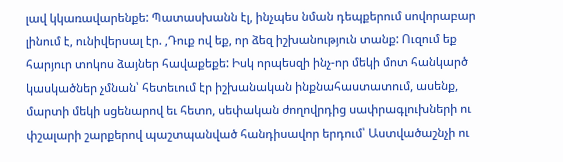լավ կկառավարենքե: Պատասխանն էլ, ինչպես նման դեպքերում սովորաբար լինում է, ունիվերսալ էր. ,Դուք ով եք, որ ձեզ իշխանություն տանք: Ուզում եք հարյուր տոկոս ձայներ հավաքեքե: Իսկ որպեսզի ինչ-որ մեկի մոտ հանկարծ կասկածներ չմնան՝ հետեւում էր իշխանական ինքնահաստատում, ասենք, մարտի մեկի սցենարով եւ հետո, սեփական ժողովրդից սափրագլուխների ու փշալարի շարքերով պաշտպանված հանդիսավոր երդում՝ Աստվածաշնչի ու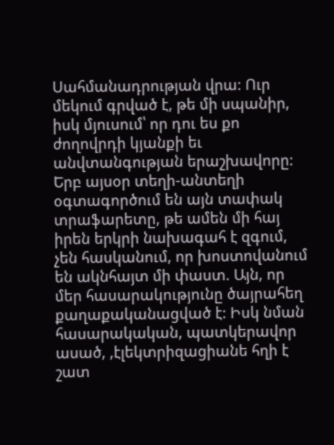Սահմանադրության վրա: Ուր մեկում գրված է, թե մի սպանիր, իսկ մյուսում՝ որ դու ես քո ժողովրդի կյանքի եւ անվտանգության երաշխավորը: Երբ այսօր տեղի-անտեղի օգտագործում են այն տափակ տրաֆարետը, թե ամեն մի հայ իրեն երկրի նախագահ է զգում, չեն հասկանում, որ խոստովանում են ակնհայտ մի փաստ. Այն, որ մեր հասարակությունը ծայրահեղ քաղաքականացված է: Իսկ նման հասարակական, պատկերավոր ասած, ,էլեկտրիզացիանե հղի է շատ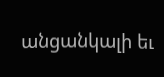անցանկալի եւ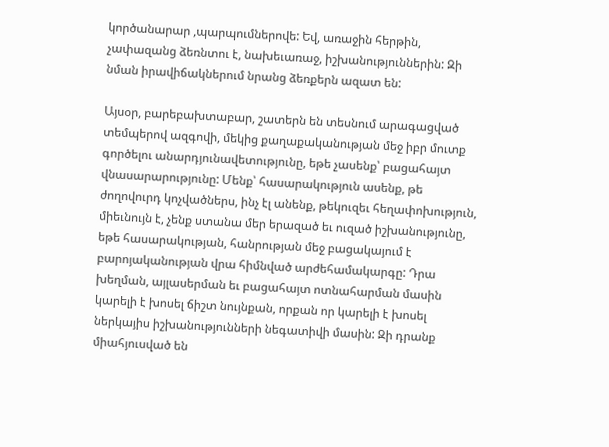կործանարար ,պարպումներովե: Եվ, առաջին հերթին, չափազանց ձեռնտու է, նախեւառաջ, իշխանություններին: Զի նման իրավիճակներում նրանց ձեռքերն ազատ են:

Այսօր, բարեբախտաբար, շատերն են տեսնում արագացված տեմպերով ազգովի, մեկից քաղաքականության մեջ իբր մուտք գործելու անարդյունավետությունը, եթե չասենք՝ բացահայտ վնասարարությունը: Մենք՝ հասարակություն ասենք, թե ժողովուրդ կոչվածներս, ինչ էլ անենք, թեկուզեւ հեղափոխություն, միեւնույն է, չենք ստանա մեր երազած եւ ուզած իշխանությունը, եթե հասարակության, հանրության մեջ բացակայում է բարոյականության վրա հիմնված արժեհամակարգը: Դրա խեղման, այլասերման եւ բացահայտ ոտնահարման մասին կարելի է խոսել ճիշտ նույնքան, որքան որ կարելի է խոսել ներկայիս իշխանությունների նեգատիվի մասին: Զի դրանք միահյուսված են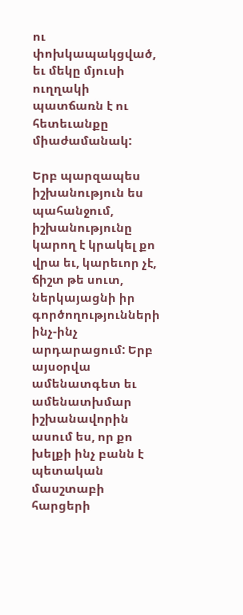ու փոխկապակցված, եւ մեկը մյուսի ուղղակի պատճառն է ու հետեւանքը միաժամանակ:

Երբ պարզապես իշխանություն ես պահանջում, իշխանությունը կարող է կրակել քո վրա եւ, կարեւոր չէ, ճիշտ թե սուտ, ներկայացնի իր գործողությունների ինչ-ինչ արդարացում: Երբ այսօրվա ամենատգետ եւ ամենատխմար իշխանավորին ասում ես, որ քո խելքի ինչ բանն է պետական մասշտաբի հարցերի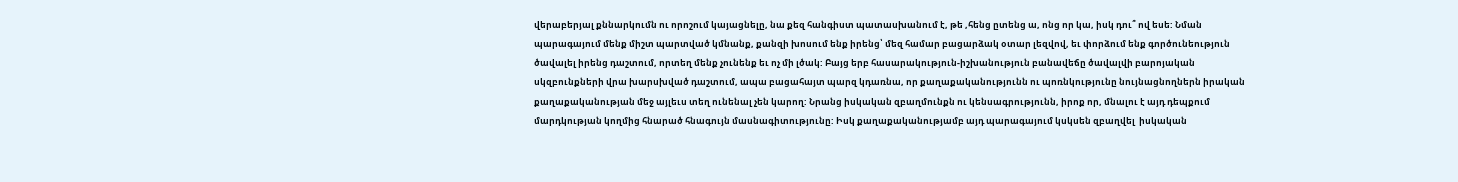վերաբերյալ քննարկումն ու որոշում կայացնելը, նա քեզ հանգիստ պատասխանում է, թե ,հենց ըտենց ա, ոնց որ կա, իսկ դու՞ ով եսե: Նման պարագայում մենք միշտ պարտված կմնանք, քանզի խոսում ենք իրենց՝ մեզ համար բացարձակ օտար լեզվով, եւ փորձում ենք գործունեություն ծավալել իրենց դաշտում, որտեղ մենք չունենք եւ ոչ մի լծակ: Բայց երբ հասարակություն-իշխանություն բանավեճը ծավալվի բարոյական սկզբունքների վրա խարսխված դաշտում, ապա բացահայտ պարզ կդառնա, որ քաղաքականությունն ու պոռնկությունը նույնացնողներն իրական քաղաքականության մեջ այլեւս տեղ ունենալ չեն կարող: Նրանց իսկական զբաղմունքն ու կենսագրությունն, իրոք որ, մնալու է այդ դեպքում  մարդկության կողմից հնարած հնագույն մասնագիտությունը: Իսկ քաղաքականությամբ այդ պարագայում կսկսեն զբաղվել  իսկական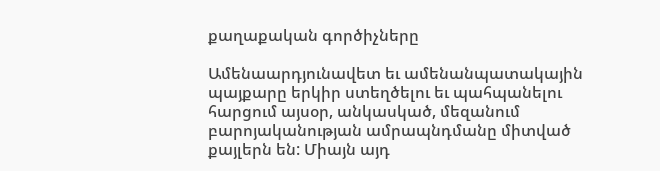քաղաքական գործիչները

Ամենաարդյունավետ եւ ամենանպատակային պայքարը երկիր ստեղծելու եւ պահպանելու հարցում այսօր, անկասկած, մեզանում  բարոյականության ամրապնդմանը միտված քայլերն են: Միայն այդ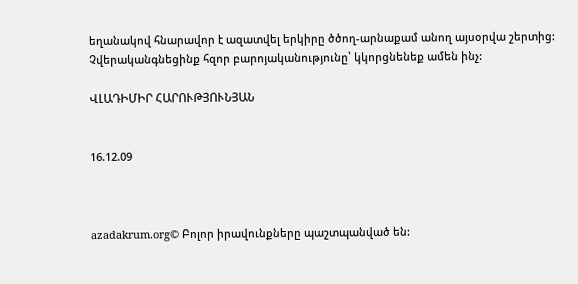եղանակով հնարավոր է ազատվել երկիրը ծծող-արնաքամ անող այսօրվա շերտից: Չվերականգնեցինք հզոր բարոյականությունը՝ կկորցնենեք ամեն ինչ:

ՎԼԱԴԻՄԻՐ ՀԱՐՈՒԹՅՈՒՆՅԱՆ


16.12.09



azadakrum.org© Բոլոր իրավունքները պաշտպանված են: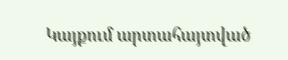Կայքում արտահայտված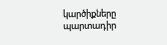կարծիքները պարտադիր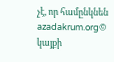չէ, որ համընկնեն azadakrum.org© կայքի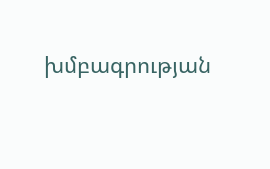խմբագրության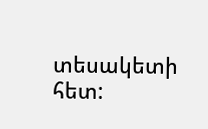տեսակետի հետ: